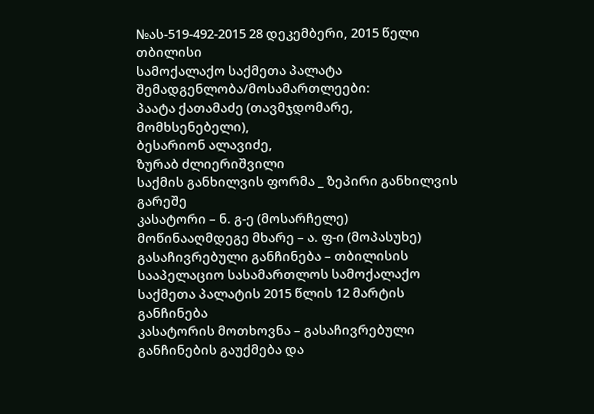№ას-519-492-2015 28 დეკემბერი, 2015 წელი
თბილისი
სამოქალაქო საქმეთა პალატა
შემადგენლობა/მოსამართლეები:
პაატა ქათამაძე (თავმჯდომარე, მომხსენებელი),
ბესარიონ ალავიძე,
ზურაბ ძლიერიშვილი
საქმის განხილვის ფორმა _ ზეპირი განხილვის გარეშე
კასატორი – ნ. გ-ე (მოსარჩელე)
მოწინააღმდეგე მხარე – ა. ფ-ი (მოპასუხე)
გასაჩივრებული განჩინება – თბილისის სააპელაციო სასამართლოს სამოქალაქო საქმეთა პალატის 2015 წლის 12 მარტის განჩინება
კასატორის მოთხოვნა – გასაჩივრებული განჩინების გაუქმება და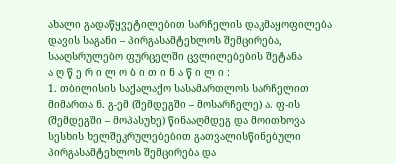ახალი გადაწყვეტილებით სარჩელის დაკმაყოფილება
დავის საგანი – პირგასამტეხლოს შემცირება, სააღსრულებო ფურცელში ცვლილებების შეტანა
ა ღ წ ე რ ი ლ ო ბ ი თ ი ნ ა წ ი ლ ი :
1. თბილისის საქალაქო სასამართლოს სარჩელით მიმართა ნ. გ-ემ (შემდეგში – მოსარჩელე) ა. ფ-ის (შემდეგში – მოპასუხე) წინააღმდეგ და მოითხოვა სესხის ხელშეკრულებებით გათვალისწინებული პირგასამტეხლოს შემცირება და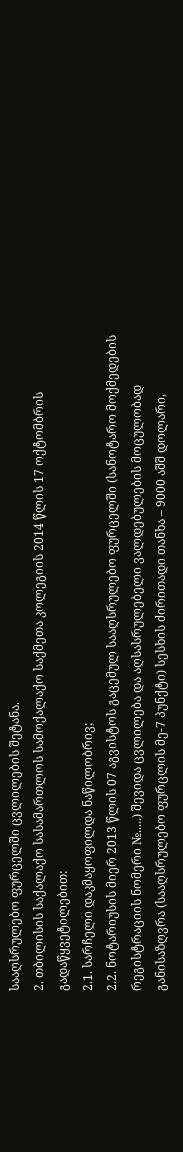სააღსრულებო ფურცელში ცვლილების შეტანა.
2. თბილისის საქალაქო სასამართლოს სამოქალაქო საქმეთა კოლეგიის 2014 წლის 17 ოქტომბრის გადაწყვეტილებით:
2.1. სარჩელი დაკმაყოფილდა ნაწილობრივ;
2.2. ნოტარიუსის მიერ 2013 წლის 07 აგვისტოს გაცემულ სააღსრულებო ფურცელში (სანოტარო მოქმედების რეგისტრაციის ნომერი №.....) შევიდა ცვლილება და აღსასრულებელი ვალდებულების მოცულობად განისაზღვრა (სააღსრულებო ფურცლის მე-7 პუნქტი) სესხის ძირითადი თანხა – 9000 აშშ დოლარი,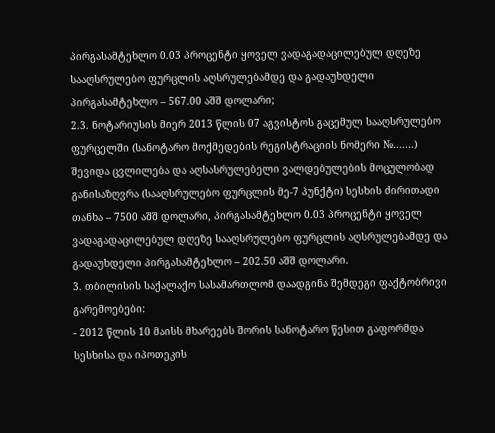პირგასამტეხლო 0.03 პროცენტი ყოველ ვადაგადაცილებულ დღეზე სააღსრულებო ფურცლის აღსრულებამდე და გადაუხდელი პირგასამტეხლო – 567.00 აშშ დოლარი;
2.3. ნოტარიუსის მიერ 2013 წლის 07 აგვისტოს გაცემულ სააღსრულებო ფურცელში (სანოტარო მოქმედების რეგისტრაციის ნომერი №.......) შევიდა ცვლილება და აღსასრულებელი ვალდებულების მოცულობად განისაზღვრა (სააღსრულებო ფურცლის მე-7 პუნქტი) სესხის ძირითადი თანხა – 7500 აშშ დოლარი, პირგასამტეხლო 0.03 პროცენტი ყოველ ვადაგადაცილებულ დღეზე სააღსრულებო ფურცლის აღსრულებამდე და გადაუხდელი პირგასამტეხლო – 202.50 აშშ დოლარი.
3. თბილისის საქალაქო სასამართლომ დაადგინა შემდეგი ფაქტობრივი გარემოებები:
- 2012 წლის 10 მაისს მხარეებს შორის სანოტარო წესით გაფორმდა სესხისა და იპოთეკის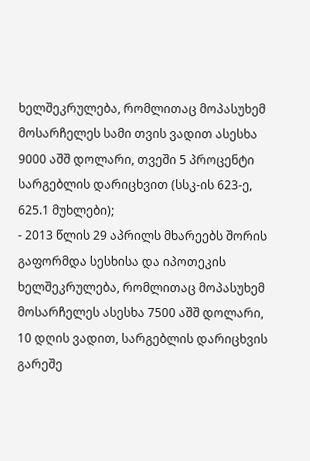ხელშეკრულება, რომლითაც მოპასუხემ მოსარჩელეს სამი თვის ვადით ასესხა 9000 აშშ დოლარი, თვეში 5 პროცენტი სარგებლის დარიცხვით (სსკ-ის 623-ე, 625.1 მუხლები);
- 2013 წლის 29 აპრილს მხარეებს შორის გაფორმდა სესხისა და იპოთეკის ხელშეკრულება, რომლითაც მოპასუხემ მოსარჩელეს ასესხა 7500 აშშ დოლარი, 10 დღის ვადით, სარგებლის დარიცხვის გარეშე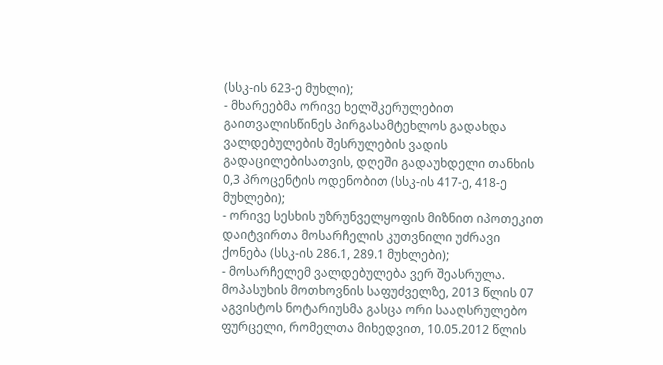(სსკ-ის 623-ე მუხლი);
- მხარეებმა ორივე ხელშკერულებით გაითვალისწინეს პირგასამტეხლოს გადახდა ვალდებულების შესრულების ვადის გადაცილებისათვის, დღეში გადაუხდელი თანხის 0,3 პროცენტის ოდენობით (სსკ-ის 417-ე, 418-ე მუხლები);
- ორივე სესხის უზრუნველყოფის მიზნით იპოთეკით დაიტვირთა მოსარჩელის კუთვნილი უძრავი ქონება (სსკ-ის 286.1, 289.1 მუხლები);
- მოსარჩელემ ვალდებულება ვერ შეასრულა. მოპასუხის მოთხოვნის საფუძველზე, 2013 წლის 07 აგვისტოს ნოტარიუსმა გასცა ორი სააღსრულებო ფურცელი, რომელთა მიხედვით, 10.05.2012 წლის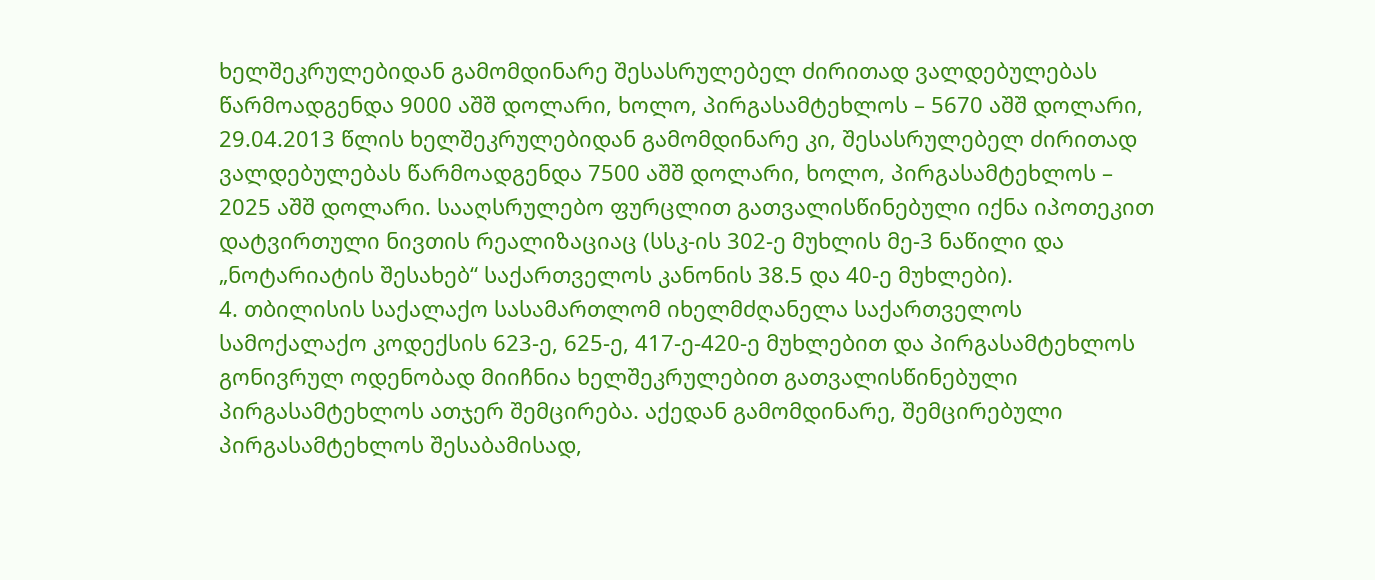ხელშეკრულებიდან გამომდინარე შესასრულებელ ძირითად ვალდებულებას წარმოადგენდა 9000 აშშ დოლარი, ხოლო, პირგასამტეხლოს – 5670 აშშ დოლარი, 29.04.2013 წლის ხელშეკრულებიდან გამომდინარე კი, შესასრულებელ ძირითად ვალდებულებას წარმოადგენდა 7500 აშშ დოლარი, ხოლო, პირგასამტეხლოს – 2025 აშშ დოლარი. სააღსრულებო ფურცლით გათვალისწინებული იქნა იპოთეკით დატვირთული ნივთის რეალიზაციაც (სსკ-ის 302-ე მუხლის მე-3 ნაწილი და „ნოტარიატის შესახებ“ საქართველოს კანონის 38.5 და 40-ე მუხლები).
4. თბილისის საქალაქო სასამართლომ იხელმძღანელა საქართველოს სამოქალაქო კოდექსის 623-ე, 625-ე, 417-ე-420-ე მუხლებით და პირგასამტეხლოს გონივრულ ოდენობად მიიჩნია ხელშეკრულებით გათვალისწინებული პირგასამტეხლოს ათჯერ შემცირება. აქედან გამომდინარე, შემცირებული პირგასამტეხლოს შესაბამისად,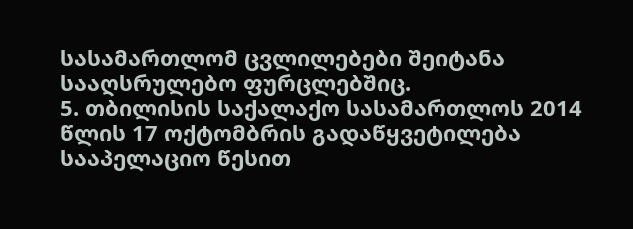სასამართლომ ცვლილებები შეიტანა სააღსრულებო ფურცლებშიც.
5. თბილისის საქალაქო სასამართლოს 2014 წლის 17 ოქტომბრის გადაწყვეტილება სააპელაციო წესით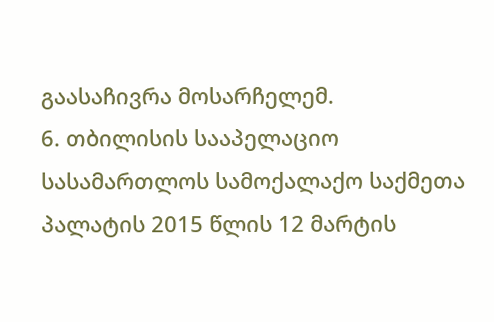გაასაჩივრა მოსარჩელემ.
6. თბილისის სააპელაციო სასამართლოს სამოქალაქო საქმეთა პალატის 2015 წლის 12 მარტის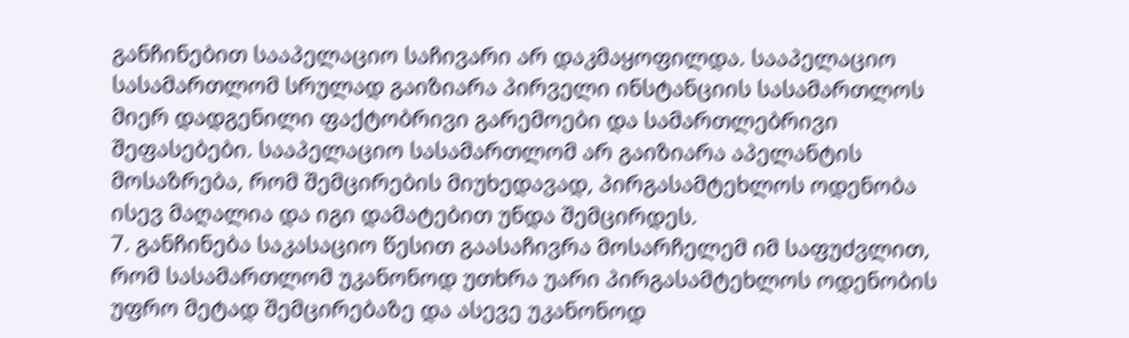განჩინებით სააპელაციო საჩივარი არ დაკმაყოფილდა. სააპელაციო სასამართლომ სრულად გაიზიარა პირველი ინსტანციის სასამართლოს მიერ დადგენილი ფაქტობრივი გარემოები და სამართლებრივი შეფასებები. სააპელაციო სასამართლომ არ გაიზიარა აპელანტის მოსაზრება, რომ შემცირების მიუხედავად, პირგასამტეხლოს ოდენობა ისევ მაღალია და იგი დამატებით უნდა შემცირდეს.
7. განჩინება საკასაციო წესით გაასაჩივრა მოსარჩელემ იმ საფუძვლით, რომ სასამართლომ უკანონოდ უთხრა უარი პირგასამტეხლოს ოდენობის უფრო მეტად შემცირებაზე და ასევე უკანონოდ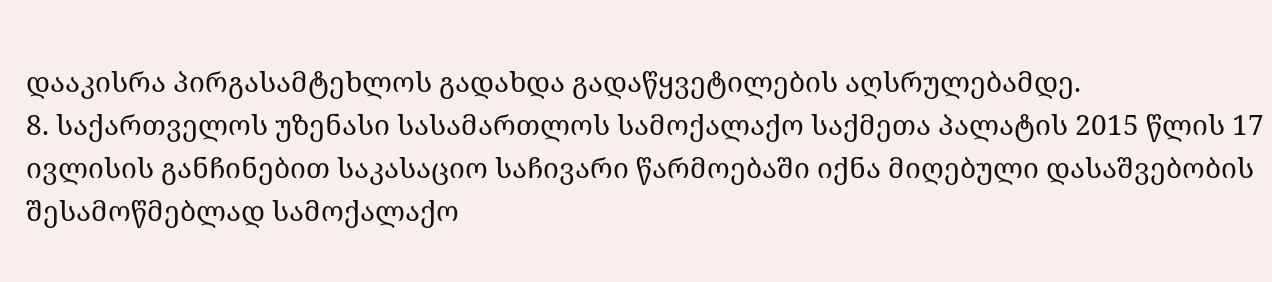დააკისრა პირგასამტეხლოს გადახდა გადაწყვეტილების აღსრულებამდე.
8. საქართველოს უზენასი სასამართლოს სამოქალაქო საქმეთა პალატის 2015 წლის 17 ივლისის განჩინებით საკასაციო საჩივარი წარმოებაში იქნა მიღებული დასაშვებობის შესამოწმებლად სამოქალაქო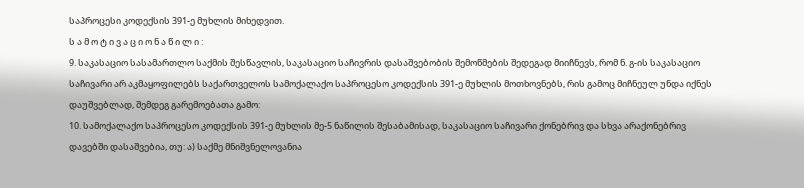საპროცესი კოდექსის 391-ე მუხლის მიხედვით.
ს ა მ ო ტ ი ვ ა ც ი ო ნ ა წ ი ლ ი :
9. საკასაციო სასამართლო საქმის შესწავლის, საკასაციო საჩივრის დასაშვებობის შემოწმების შედეგად მიიჩნევს, რომ ნ. გ-ის საკასაციო საჩივარი არ აკმაყოფილებს საქართველოს სამოქალაქო საპროცესო კოდექსის 391-ე მუხლის მოთხოვნებს, რის გამოც მიჩნეულ უნდა იქნეს დაუშვებლად, შემდეგ გარემოებათა გამო:
10. სამოქალაქო საპროცესო კოდექსის 391-ე მუხლის მე-5 ნაწილის შესაბამისად, საკასაციო საჩივარი ქონებრივ და სხვა არაქონებრივ დავებში დასაშვებია, თუ: ა) საქმე მნიშვნელოვანია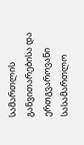სამართლის განვითარებისა და ერთგვაროვანი სასამართლო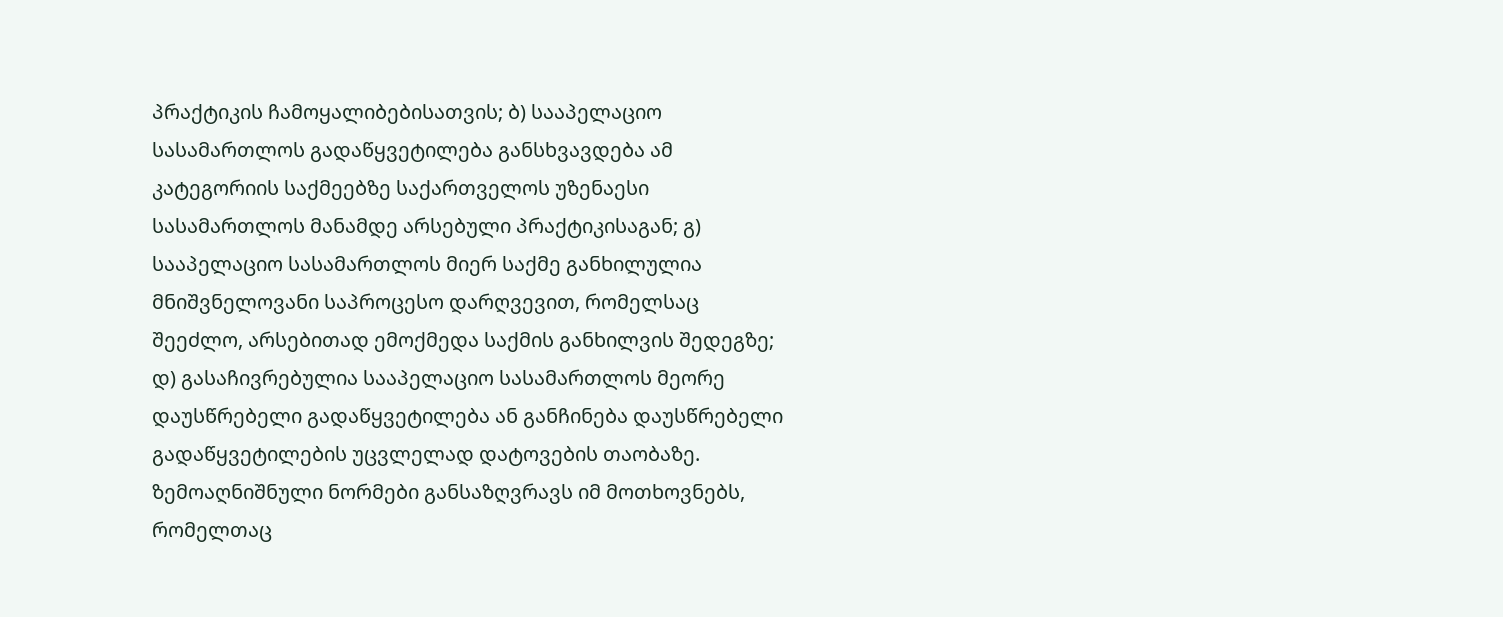პრაქტიკის ჩამოყალიბებისათვის; ბ) სააპელაციო სასამართლოს გადაწყვეტილება განსხვავდება ამ კატეგორიის საქმეებზე საქართველოს უზენაესი სასამართლოს მანამდე არსებული პრაქტიკისაგან; გ) სააპელაციო სასამართლოს მიერ საქმე განხილულია მნიშვნელოვანი საპროცესო დარღვევით, რომელსაც შეეძლო, არსებითად ემოქმედა საქმის განხილვის შედეგზე; დ) გასაჩივრებულია სააპელაციო სასამართლოს მეორე დაუსწრებელი გადაწყვეტილება ან განჩინება დაუსწრებელი გადაწყვეტილების უცვლელად დატოვების თაობაზე. ზემოაღნიშნული ნორმები განსაზღვრავს იმ მოთხოვნებს, რომელთაც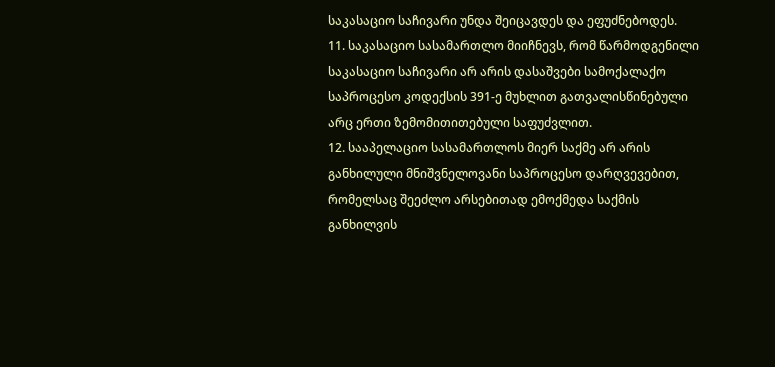საკასაციო საჩივარი უნდა შეიცავდეს და ეფუძნებოდეს.
11. საკასაციო სასამართლო მიიჩნევს, რომ წარმოდგენილი საკასაციო საჩივარი არ არის დასაშვები სამოქალაქო საპროცესო კოდექსის 391-ე მუხლით გათვალისწინებული არც ერთი ზემომითითებული საფუძვლით.
12. სააპელაციო სასამართლოს მიერ საქმე არ არის განხილული მნიშვნელოვანი საპროცესო დარღვევებით, რომელსაც შეეძლო არსებითად ემოქმედა საქმის განხილვის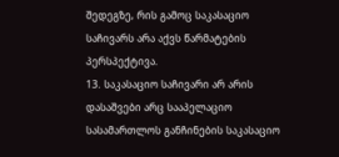შედეგზე, რის გამოც საკასაციო საჩივარს არა აქვს წარმატების პერსპექტივა.
13. საკასაციო საჩივარი არ არის დასაშვები არც სააპელაციო სასამართლოს განჩინების საკასაციო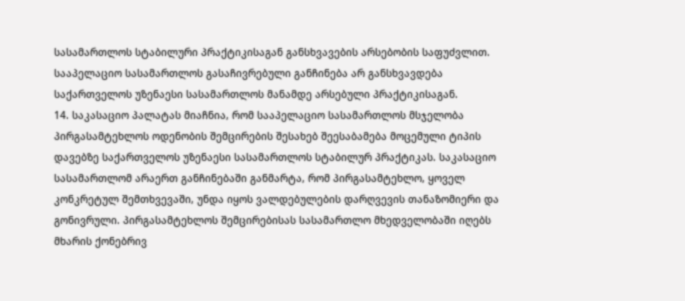სასამართლოს სტაბილური პრაქტიკისაგან განსხვავების არსებობის საფუძვლით. სააპელაციო სასამართლოს გასაჩივრებული განჩინება არ განსხვავდება საქართველოს უზენაესი სასამართლოს მანამდე არსებული პრაქტიკისაგან.
14. საკასაციო პალატას მიაჩნია, რომ სააპელაციო სასამართლოს მსჯელობა პირგასამტეხლოს ოდენობის შემცირების შესახებ შეესაბამება მოცემული ტიპის დავებზე საქართველოს უზენაესი სასამართლოს სტაბილურ პრაქტიკას. საკასაციო სასამართლომ არაერთ განჩინებაში განმარტა, რომ პირგასამტეხლო, ყოველ კონკრეტულ შემთხვევაში, უნდა იყოს ვალდებულების დარღვევის თანაზომიერი და გონივრული. პირგასამტეხლოს შემცირებისას სასამართლო მხედველობაში იღებს მხარის ქონებრივ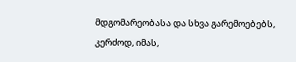მდგომარეობასა და სხვა გარემოებებს, კერძოდ, იმას,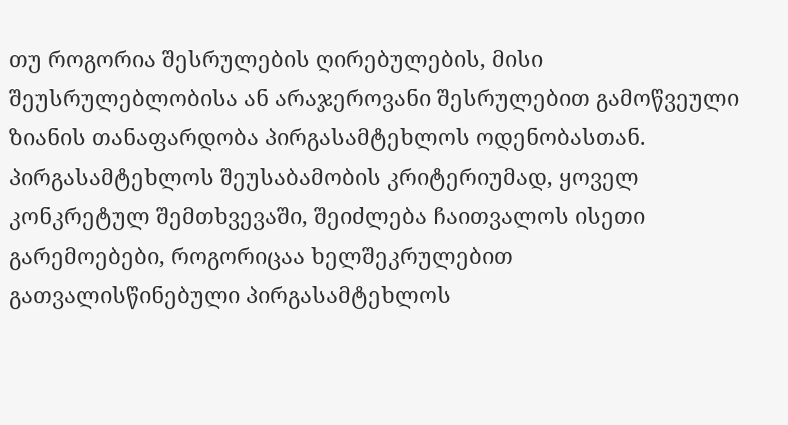თუ როგორია შესრულების ღირებულების, მისი შეუსრულებლობისა ან არაჯეროვანი შესრულებით გამოწვეული ზიანის თანაფარდობა პირგასამტეხლოს ოდენობასთან. პირგასამტეხლოს შეუსაბამობის კრიტერიუმად, ყოველ კონკრეტულ შემთხვევაში, შეიძლება ჩაითვალოს ისეთი გარემოებები, როგორიცაა ხელშეკრულებით გათვალისწინებული პირგასამტეხლოს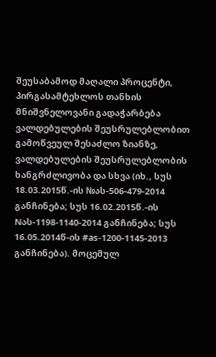შეუსაბამოდ მაღალი პროცენტი, პირგასამტეხლოს თანხის მნიშვნელოვანი გადაჭარბება ვალდებულების შეუსრულებლობით გამოწვეულ შესაძლო ზიანზე, ვალდებულების შეუსრულებლობის ხანგრძლივობა და სხვა (იხ., სუს 18.03.2015წ.-ის №ას-506-479-2014 განჩინება; სუს 16.02.2015წ.-ის Nას-1198-1140-2014 განჩინება; სუს 16.05.2014წ-ის #as-1200-1145-2013 განჩინება). მოცემულ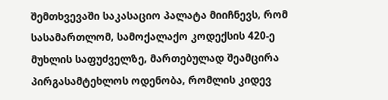შემთხვევაში საკასაციო პალატა მიიჩნევს, რომ სასამართლომ, სამოქალაქო კოდექსის 420-ე მუხლის საფუძველზე, მართებულად შეამცირა პირგასამტეხლოს ოდენობა, რომლის კიდევ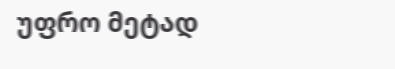უფრო მეტად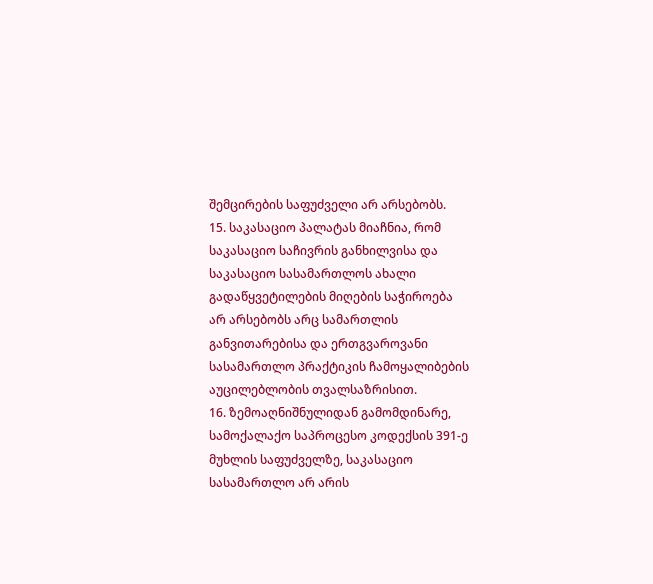შემცირების საფუძველი არ არსებობს.
15. საკასაციო პალატას მიაჩნია, რომ საკასაციო საჩივრის განხილვისა და საკასაციო სასამართლოს ახალი გადაწყვეტილების მიღების საჭიროება არ არსებობს არც სამართლის განვითარებისა და ერთგვაროვანი სასამართლო პრაქტიკის ჩამოყალიბების აუცილებლობის თვალსაზრისით.
16. ზემოაღნიშნულიდან გამომდინარე, სამოქალაქო საპროცესო კოდექსის 391-ე მუხლის საფუძველზე, საკასაციო სასამართლო არ არის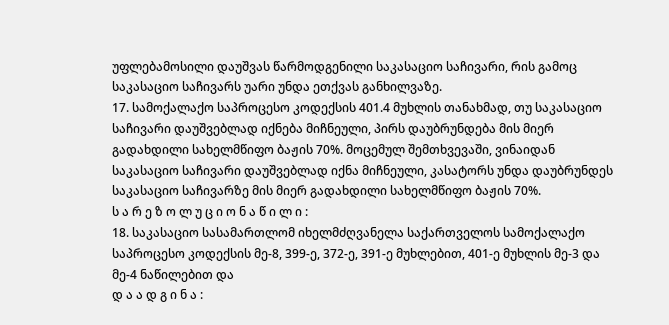უფლებამოსილი დაუშვას წარმოდგენილი საკასაციო საჩივარი, რის გამოც საკასაციო საჩივარს უარი უნდა ეთქვას განხილვაზე.
17. სამოქალაქო საპროცესო კოდექსის 401.4 მუხლის თანახმად, თუ საკასაციო საჩივარი დაუშვებლად იქნება მიჩნეული, პირს დაუბრუნდება მის მიერ გადახდილი სახელმწიფო ბაჟის 70%. მოცემულ შემთხვევაში, ვინაიდან საკასაციო საჩივარი დაუშვებლად იქნა მიჩნეული, კასატორს უნდა დაუბრუნდეს საკასაციო საჩივარზე მის მიერ გადახდილი სახელმწიფო ბაჟის 70%.
ს ა რ ე ზ ო ლ უ ც ი ო ნ ა წ ი ლ ი :
18. საკასაციო სასამართლომ იხელმძღვანელა საქართველოს სამოქალაქო საპროცესო კოდექსის მე-8, 399-ე, 372-ე, 391-ე მუხლებით, 401-ე მუხლის მე-3 და მე-4 ნაწილებით და
დ ა ა დ გ ი ნ ა :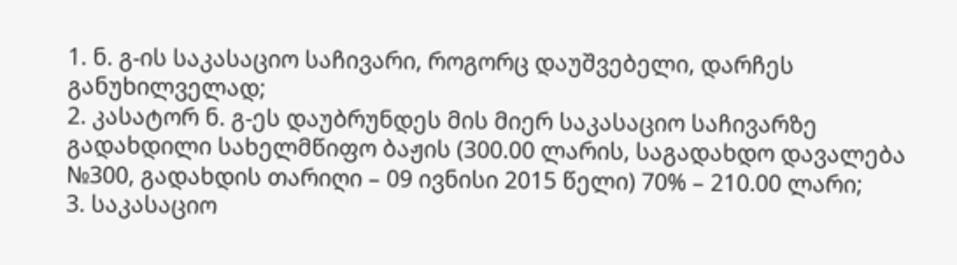1. ნ. გ-ის საკასაციო საჩივარი, როგორც დაუშვებელი, დარჩეს განუხილველად;
2. კასატორ ნ. გ-ეს დაუბრუნდეს მის მიერ საკასაციო საჩივარზე გადახდილი სახელმწიფო ბაჟის (300.00 ლარის, საგადახდო დავალება №300, გადახდის თარიღი – 09 ივნისი 2015 წელი) 70% – 210.00 ლარი;
3. საკასაციო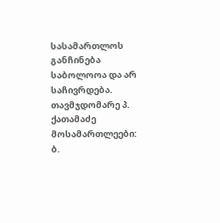სასამართლოს განჩინება საბოლოოა და არ საჩივრდება.
თავმჯდომარე პ. ქათამაძე
მოსამართლეები: ბ.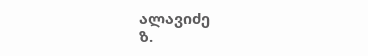ალავიძე
ზ.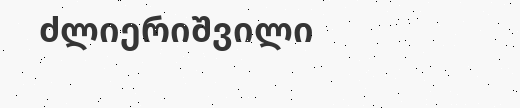ძლიერიშვილი